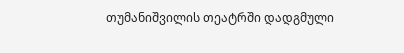თუმანიშვილის თეატრში დადგმული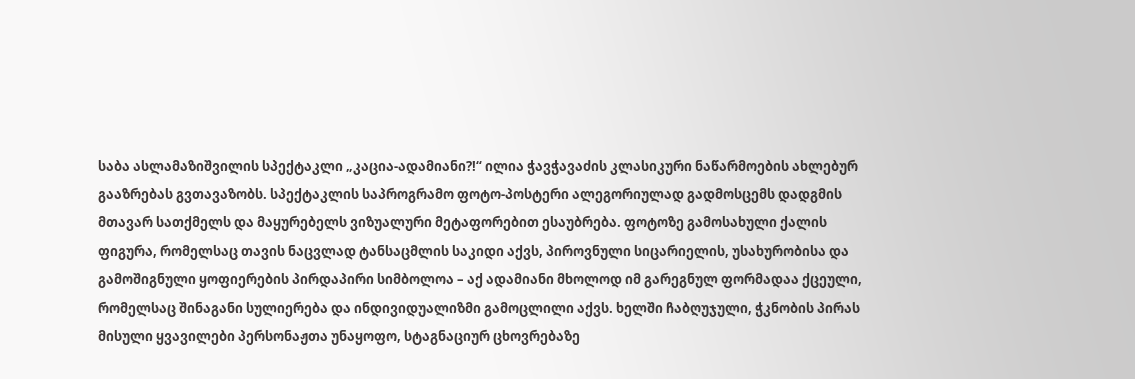საბა ასლამაზიშვილის სპექტაკლი „კაცია-ადამიანი?!“ ილია ჭავჭავაძის კლასიკური ნაწარმოების ახლებურ გააზრებას გვთავაზობს. სპექტაკლის საპროგრამო ფოტო-პოსტერი ალეგორიულად გადმოსცემს დადგმის მთავარ სათქმელს და მაყურებელს ვიზუალური მეტაფორებით ესაუბრება. ფოტოზე გამოსახული ქალის ფიგურა, რომელსაც თავის ნაცვლად ტანსაცმლის საკიდი აქვს, პიროვნული სიცარიელის, უსახურობისა და გამოშიგნული ყოფიერების პირდაპირი სიმბოლოა – აქ ადამიანი მხოლოდ იმ გარეგნულ ფორმადაა ქცეული, რომელსაც შინაგანი სულიერება და ინდივიდუალიზმი გამოცლილი აქვს. ხელში ჩაბღუჯული, ჭკნობის პირას მისული ყვავილები პერსონაჟთა უნაყოფო, სტაგნაციურ ცხოვრებაზე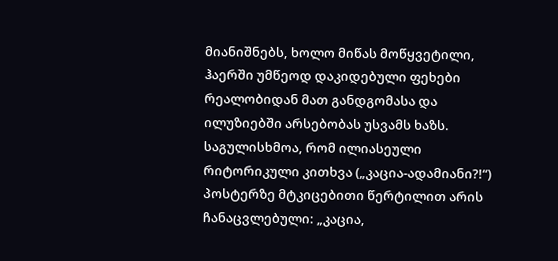მიანიშნებს, ხოლო მიწას მოწყვეტილი, ჰაერში უმწეოდ დაკიდებული ფეხები რეალობიდან მათ განდგომასა და ილუზიებში არსებობას უსვამს ხაზს. საგულისხმოა, რომ ილიასეული რიტორიკული კითხვა („კაცია-ადამიანი?!“) პოსტერზე მტკიცებითი წერტილით არის ჩანაცვლებული: „კაცია,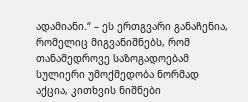ადამიანი.“ – ეს ერთგვარი განაჩენია, რომელიც მიგვანიშნებს, რომ თანამედროვე საზოგადოებამ სულიერი უმოქმედობა ნორმად აქცია, კითხვის ნიშნები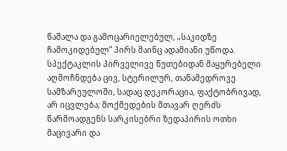წაშალა და გამოცარიელებულ, „საკიდზე ჩამოკიდებულ“ პირს მაინც ადამიანი უწოდა.
სპექტაკლის პირველივე წუთებიდან მაყურებელი აღმოჩნდება ცივ, სტერილურ, თანამედროვე სამზარეულოში, სადაც დეკორაცია, ფაქტობრივად, არ იცვლება; მოქმედების მთავარ ღერძს წარმოადგენს სარკისებრი ზედაპირის ოთხი მაცივარი და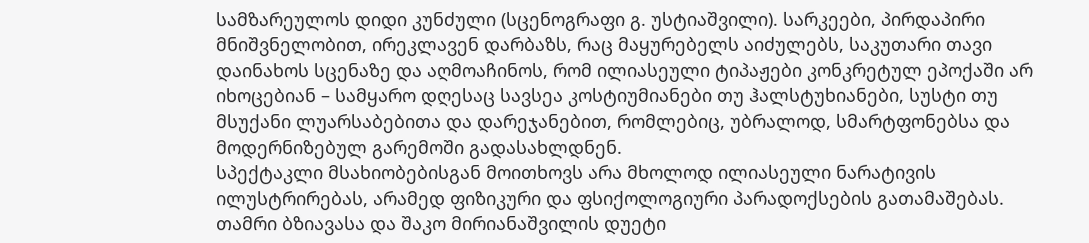სამზარეულოს დიდი კუნძული (სცენოგრაფი გ. უსტიაშვილი). სარკეები, პირდაპირი მნიშვნელობით, ირეკლავენ დარბაზს, რაც მაყურებელს აიძულებს, საკუთარი თავი დაინახოს სცენაზე და აღმოაჩინოს, რომ ილიასეული ტიპაჟები კონკრეტულ ეპოქაში არ იხოცებიან – სამყარო დღესაც სავსეა კოსტიუმიანები თუ ჰალსტუხიანები, სუსტი თუ მსუქანი ლუარსაბებითა და დარეჯანებით, რომლებიც, უბრალოდ, სმარტფონებსა და მოდერნიზებულ გარემოში გადასახლდნენ.
სპექტაკლი მსახიობებისგან მოითხოვს არა მხოლოდ ილიასეული ნარატივის ილუსტრირებას, არამედ ფიზიკური და ფსიქოლოგიური პარადოქსების გათამაშებას. თამრი ბზიავასა და შაკო მირიანაშვილის დუეტი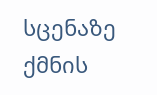სცენაზე ქმნის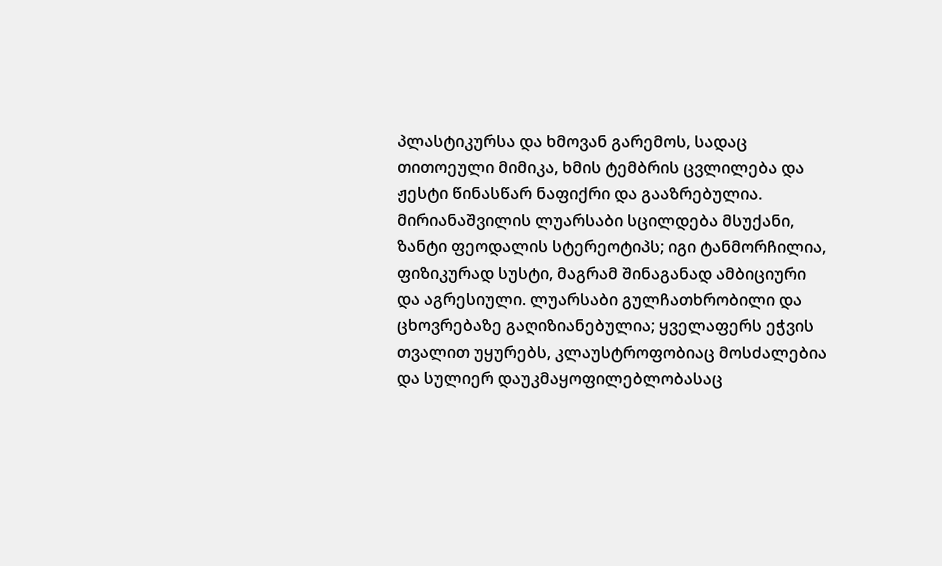პლასტიკურსა და ხმოვან გარემოს, სადაც თითოეული მიმიკა, ხმის ტემბრის ცვლილება და ჟესტი წინასწარ ნაფიქრი და გააზრებულია.
მირიანაშვილის ლუარსაბი სცილდება მსუქანი, ზანტი ფეოდალის სტერეოტიპს; იგი ტანმორჩილია, ფიზიკურად სუსტი, მაგრამ შინაგანად ამბიციური და აგრესიული. ლუარსაბი გულჩათხრობილი და ცხოვრებაზე გაღიზიანებულია; ყველაფერს ეჭვის თვალით უყურებს, კლაუსტროფობიაც მოსძალებია და სულიერ დაუკმაყოფილებლობასაც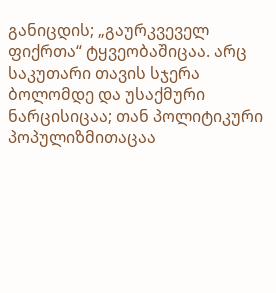განიცდის; „გაურკვეველ ფიქრთა“ ტყვეობაშიცაა. არც საკუთარი თავის სჯერა ბოლომდე და უსაქმური ნარცისიცაა; თან პოლიტიკური პოპულიზმითაცაა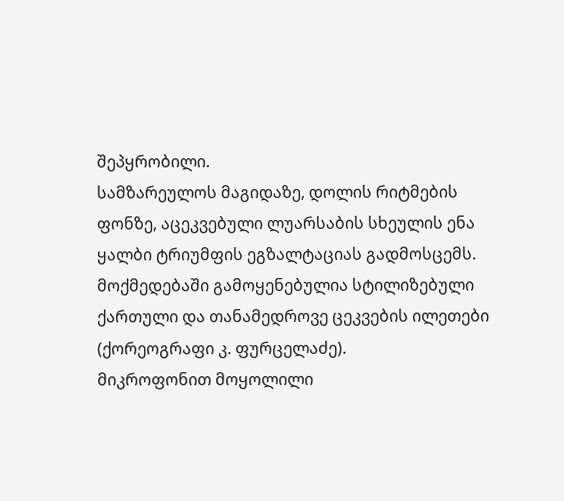შეპყრობილი.
სამზარეულოს მაგიდაზე, დოლის რიტმების ფონზე, აცეკვებული ლუარსაბის სხეულის ენა ყალბი ტრიუმფის ეგზალტაციას გადმოსცემს. მოქმედებაში გამოყენებულია სტილიზებული ქართული და თანამედროვე ცეკვების ილეთები (ქორეოგრაფი კ. ფურცელაძე).
მიკროფონით მოყოლილი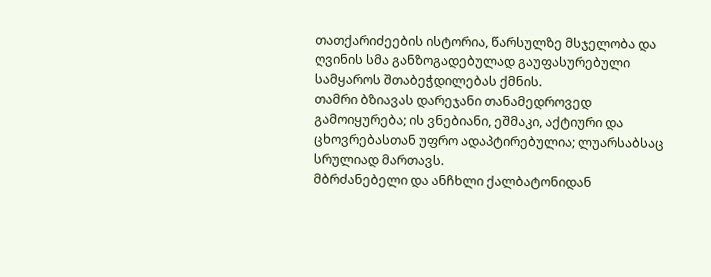თათქარიძეების ისტორია, წარსულზე მსჯელობა და ღვინის სმა განზოგადებულად გაუფასურებული სამყაროს შთაბეჭდილებას ქმნის.
თამრი ბზიავას დარეჯანი თანამედროვედ გამოიყურება; ის ვნებიანი, ეშმაკი, აქტიური და ცხოვრებასთან უფრო ადაპტირებულია; ლუარსაბსაც სრულიად მართავს.
მბრძანებელი და ანჩხლი ქალბატონიდან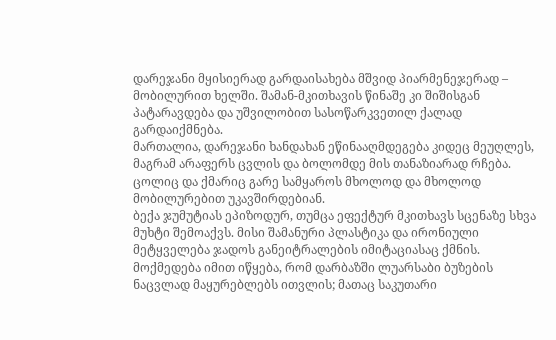დარეჯანი მყისიერად გარდაისახება მშვიდ პიარმენეჯერად – მობილურით ხელში. შამან-მკითხავის წინაშე კი შიშისგან პატარავდება და უშვილობით სასოწარკვეთილ ქალად გარდაიქმნება.
მართალია, დარეჯანი ხანდახან ეწინააღმდეგება კიდეც მეუღლეს, მაგრამ არაფერს ცვლის და ბოლომდე მის თანაზიარად რჩება. ცოლიც და ქმარიც გარე სამყაროს მხოლოდ და მხოლოდ მობილურებით უკავშირდებიან.
ბექა ჯუმუტიას ეპიზოდურ, თუმცა ეფექტურ მკითხავს სცენაზე სხვა მუხტი შემოაქვს. მისი შამანური პლასტიკა და ირონიული მეტყველება ჯადოს განეიტრალების იმიტაციასაც ქმნის.
მოქმედება იმით იწყება, რომ დარბაზში ლუარსაბი ბუზების ნაცვლად მაყურებლებს ითვლის; მათაც საკუთარი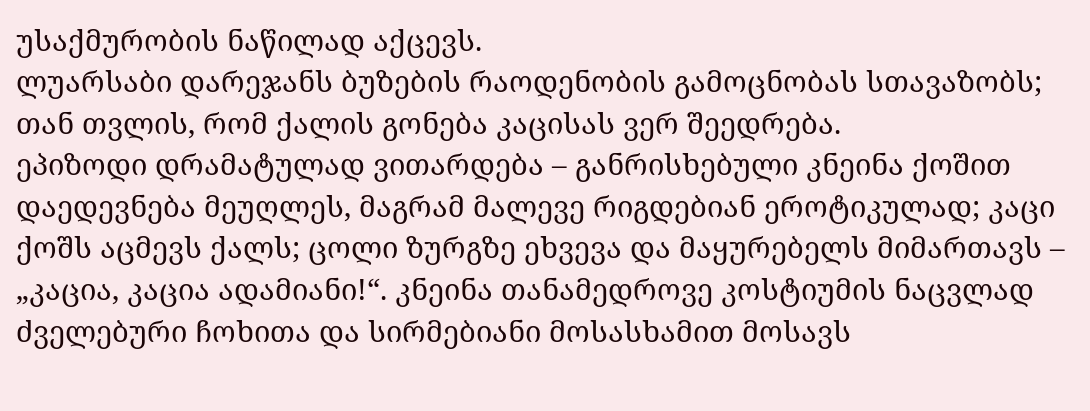უსაქმურობის ნაწილად აქცევს.
ლუარსაბი დარეჯანს ბუზების რაოდენობის გამოცნობას სთავაზობს; თან თვლის, რომ ქალის გონება კაცისას ვერ შეედრება.
ეპიზოდი დრამატულად ვითარდება – განრისხებული კნეინა ქოშით დაედევნება მეუღლეს, მაგრამ მალევე რიგდებიან ეროტიკულად; კაცი ქოშს აცმევს ქალს; ცოლი ზურგზე ეხვევა და მაყურებელს მიმართავს – „კაცია, კაცია ადამიანი!“. კნეინა თანამედროვე კოსტიუმის ნაცვლად ძველებური ჩოხითა და სირმებიანი მოსასხამით მოსავს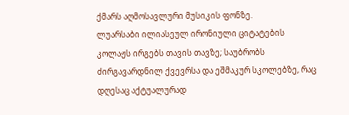ქმარს აღმოსავლური მუსიკის ფონზე.
ლუარსაბი ილიასეულ ირონიული ციტატების კოლაჟს ირგებს თავის თავზე; საუბრობს ძირგავარდნილ ქვევრსა და ეშმაკურ სკოლებზე, რაც დღესაც აქტუალურად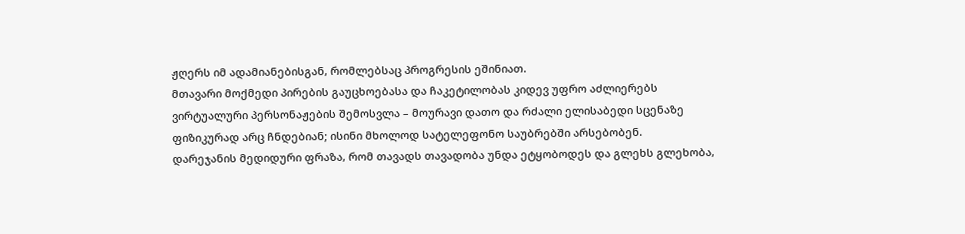ჟღერს იმ ადამიანებისგან, რომლებსაც პროგრესის ეშინიათ.
მთავარი მოქმედი პირების გაუცხოებასა და ჩაკეტილობას კიდევ უფრო აძლიერებს ვირტუალური პერსონაჟების შემოსვლა – მოურავი დათო და რძალი ელისაბედი სცენაზე ფიზიკურად არც ჩნდებიან; ისინი მხოლოდ სატელეფონო საუბრებში არსებობენ.
დარეჯანის მედიდური ფრაზა, რომ თავადს თავადობა უნდა ეტყობოდეს და გლეხს გლეხობა,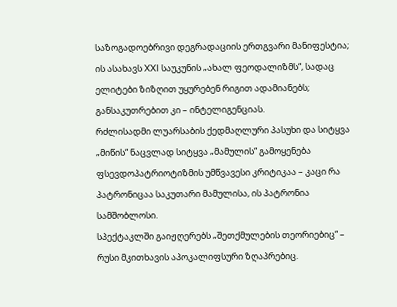საზოგადოებრივი დეგრადაციის ერთგვარი მანიფესტია; ის ასახავს XXI საუკუნის „ახალ ფეოდალიზმს“, სადაც ელიტები ზიზღით უყურებენ რიგით ადამიანებს; განსაკუთრებით კი – ინტელიგენციას.
რძლისადმი ლუარსაბის ქედმაღლური პასუხი და სიტყვა „მიწის“ ნაცვლად სიტყვა „მამულის“ გამოყენება ფსევდოპატრიოტიზმის უმწვავესი კრიტიკაა – კაცი რა პატრონიცაა საკუთარი მამულისა, ის პატრონია სამშობლოსი.
სპექტაკლში გაიჟღერებს „შეთქმულების თეორიებიც“ – რუსი მკითხავის აპოკალიფსური ზღაპრებიც.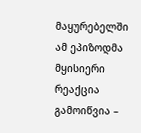მაყურებელში ამ ეპიზოდმა მყისიერი რეაქცია გამოიწვია –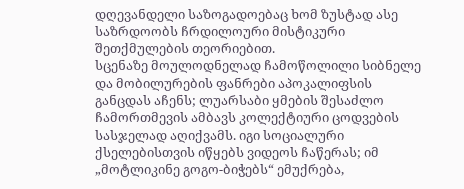დღევანდელი საზოგადოებაც ხომ ზუსტად ასე საზრდოობს ჩრდილოური მისტიკური შეთქმულების თეორიებით.
სცენაზე მოულოდნელად ჩამოწოლილი სიბნელე და მობილურების ფანრები აპოკალიფსის განცდას აჩენს; ლუარსაბი ყმების შესაძლო ჩამორთმევის ამბავს კოლექტიური ცოდვების სასჯელად აღიქვამს. იგი სოციალური ქსელებისთვის იწყებს ვიდეოს ჩაწერას; იმ „მოტლიკინე გოგო-ბიჭებს“ ემუქრება,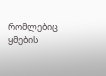რომლებიც ყმების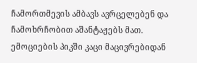ჩამორთმევის ამბავს ავრცელებენ და ჩამოხრჩობით აშანტაჟებს მათ. ემოციების პიკში კაცი მაცივრებიდან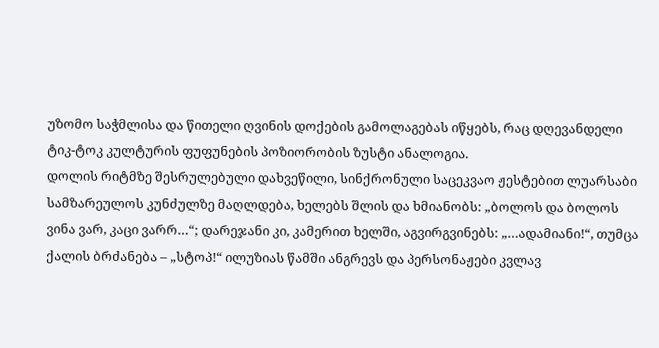უზომო საჭმლისა და წითელი ღვინის დოქების გამოლაგებას იწყებს, რაც დღევანდელი ტიკ-ტოკ კულტურის ფუფუნების პოზიორობის ზუსტი ანალოგია.
დოლის რიტმზე შესრულებული დახვეწილი, სინქრონული საცეკვაო ჟესტებით ლუარსაბი სამზარეულოს კუნძულზე მაღლდება, ხელებს შლის და ხმიანობს: „ბოლოს და ბოლოს ვინა ვარ, კაცი ვარრ…“; დარეჯანი კი, კამერით ხელში, აგვირგვინებს: „…ადამიანი!“, თუმცა ქალის ბრძანება – „სტოპ!“ ილუზიას წამში ანგრევს და პერსონაჟები კვლავ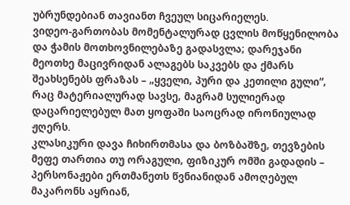უბრუნდებიან თავიანთ ჩვეულ სიცარიელეს.
ვიდეო-გართობას მომენტალურად ცვლის მოწყენილობა და ჭამის მოთხოვნილებაზე გადასვლა; დარეჯანი მეოთხე მაცივრიდან ალაგებს საკვებს და ქმარს შეახსენებს ფრაზას – „ყველი, პური და კეთილი გული“, რაც მატერიალურად სავსე, მაგრამ სულიერად დაცარიელებულ მათ ყოფაში საოცრად ირონიულად ჟღერს.
კლასიკური დავა ჩიხირთმასა და ბოზბაშზე, თევზების მეფე თართია თუ ორაგული, ფიზიკურ ომში გადადის – პერსონაჟები ერთმანეთს წვნიანიდან ამოღებულ მაკარონს აყრიან,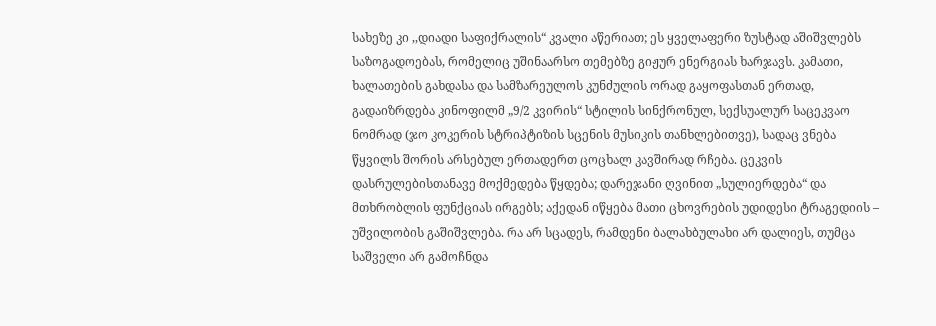სახეზე კი ,,დიადი საფიქრალის“ კვალი აწერიათ; ეს ყველაფერი ზუსტად აშიშვლებს საზოგადოებას, რომელიც უშინაარსო თემებზე გიჟურ ენერგიას ხარჯავს. კამათი, ხალათების გახდასა და სამზარეულოს კუნძულის ორად გაყოფასთან ერთად, გადაიზრდება კინოფილმ „9/2 კვირის“ სტილის სინქრონულ, სექსუალურ საცეკვაო ნომრად (ჯო კოკერის სტრიპტიზის სცენის მუსიკის თანხლებითვე), სადაც ვნება წყვილს შორის არსებულ ერთადერთ ცოცხალ კავშირად რჩება. ცეკვის დასრულებისთანავე მოქმედება წყდება; დარეჯანი ღვინით „სულიერდება“ და მთხრობლის ფუნქციას ირგებს; აქედან იწყება მათი ცხოვრების უდიდესი ტრაგედიის – უშვილობის გაშიშვლება. რა არ სცადეს, რამდენი ბალახბულახი არ დალიეს, თუმცა საშველი არ გამოჩნდა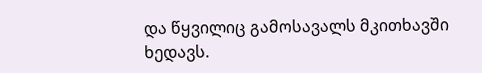და წყვილიც გამოსავალს მკითხავში ხედავს.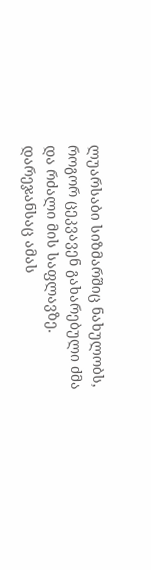ლუარსაბი სიზმარშიც ნახულობს, როგორ ცეკვავენ გახარებული ძმა და რძალი მის საფლავზე. დარეჯანსაც ამას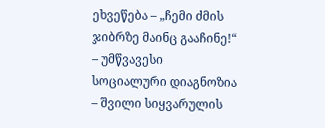ეხვეწება – „ჩემი ძმის ჯიბრზე მაინც გააჩინე!“ – უმწვავესი სოციალური დიაგნოზია – შვილი სიყვარულის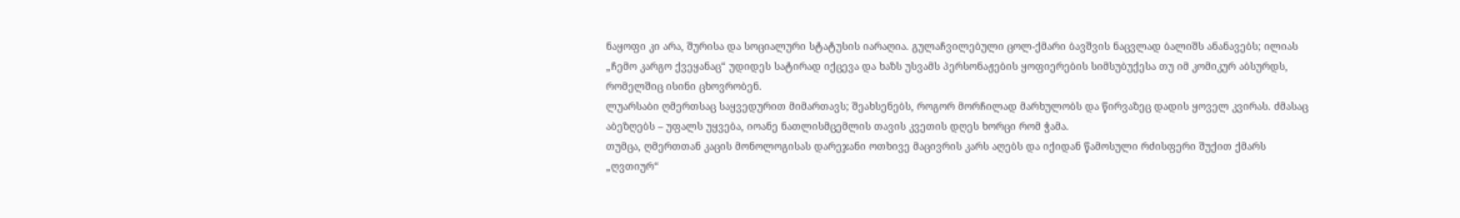ნაყოფი კი არა, შურისა და სოციალური სტატუსის იარაღია. გულაჩვილებული ცოლ-ქმარი ბავშვის ნაცვლად ბალიშს ანანავებს; ილიას „ჩემო კარგო ქვეყანაც“ უდიდეს სატირად იქცევა და ხაზს უსვამს პერსონაჟების ყოფიერების სიმსუბუქესა თუ იმ კომიკურ აბსურდს, რომელშიც ისინი ცხოვრობენ.
ლუარსაბი ღმერთსაც საყვედურით მიმართავს; შეახსენებს, როგორ მორჩილად მარხულობს და წირვაზეც დადის ყოველ კვირას. ძმასაც აბეზღებს – უფალს უყვება, იოანე ნათლისმცემლის თავის კვეთის დღეს ხორცი რომ ჭამა.
თუმცა, ღმერთთან კაცის მონოლოგისას დარეჯანი ოთხივე მაცივრის კარს აღებს და იქიდან წამოსული რძისფერი შუქით ქმარს „ღვთიურ“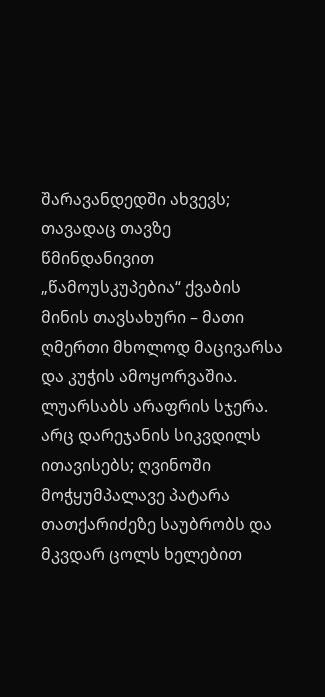შარავანდედში ახვევს; თავადაც თავზე წმინდანივით „წამოუსკუპებია“ ქვაბის მინის თავსახური – მათი ღმერთი მხოლოდ მაცივარსა და კუჭის ამოყორვაშია.
ლუარსაბს არაფრის სჯერა. არც დარეჯანის სიკვდილს ითავისებს; ღვინოში მოჭყუმპალავე პატარა თათქარიძეზე საუბრობს და მკვდარ ცოლს ხელებით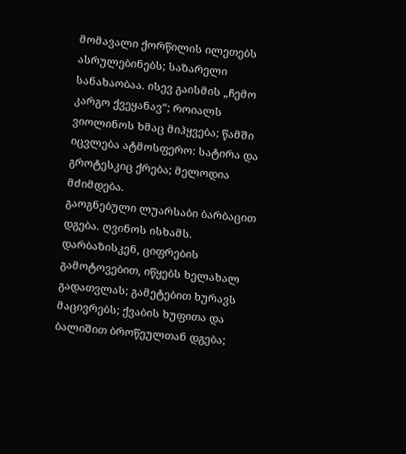მომავალი ქორწილის ილეთებს ასრულებინებს; საზარელი სანახაობაა. ისევ გაისმის „ჩემო კარგო ქვეყანავ“; როიალს ვიოლინოს ხმაც მიჰყვება; წამში იცვლება ატმოსფერო: სატირა და გროტესკიც ქრება; მელოდია მძიმდება.
გაოგნებული ლუარსაბი ბარბაცით დგება. ღვინოს ისხამს. დარბაზისკენ, ციფრების გამოტოვებით, იწყებს ხელახალ გადათვლას; გამეტებით ხურავს მაცივრებს; ქვაბის ხუფითა და ბალიშით ბროწეულთან დგება;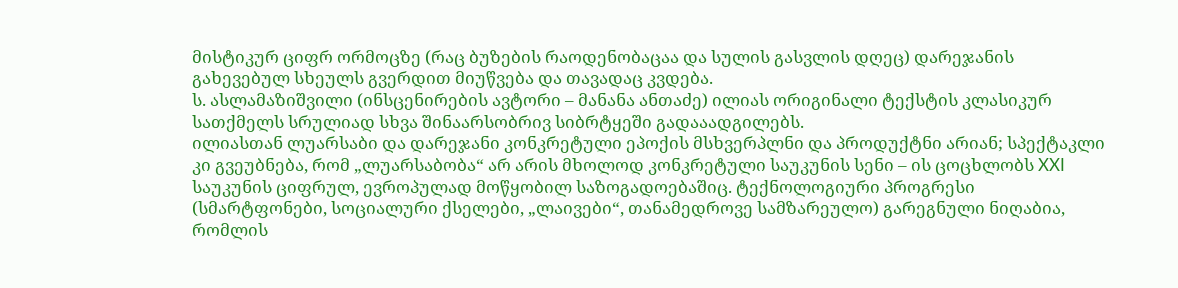მისტიკურ ციფრ ორმოცზე (რაც ბუზების რაოდენობაცაა და სულის გასვლის დღეც) დარეჯანის გახევებულ სხეულს გვერდით მიუწვება და თავადაც კვდება.
ს. ასლამაზიშვილი (ინსცენირების ავტორი – მანანა ანთაძე) ილიას ორიგინალი ტექსტის კლასიკურ სათქმელს სრულიად სხვა შინაარსობრივ სიბრტყეში გადააადგილებს.
ილიასთან ლუარსაბი და დარეჯანი კონკრეტული ეპოქის მსხვერპლნი და პროდუქტნი არიან; სპექტაკლი კი გვეუბნება, რომ „ლუარსაბობა“ არ არის მხოლოდ კონკრეტული საუკუნის სენი – ის ცოცხლობს XXI საუკუნის ციფრულ, ევროპულად მოწყობილ საზოგადოებაშიც. ტექნოლოგიური პროგრესი (სმარტფონები, სოციალური ქსელები, „ლაივები“, თანამედროვე სამზარეულო) გარეგნული ნიღაბია, რომლის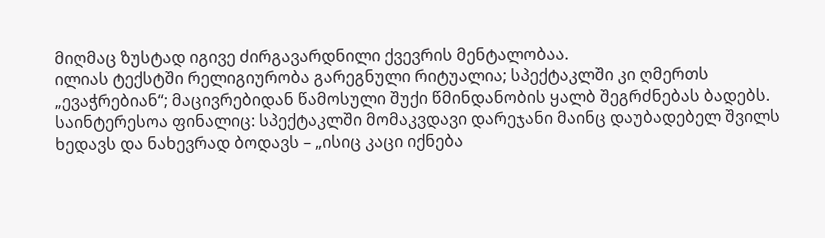მიღმაც ზუსტად იგივე ძირგავარდნილი ქვევრის მენტალობაა.
ილიას ტექსტში რელიგიურობა გარეგნული რიტუალია; სპექტაკლში კი ღმერთს „ევაჭრებიან“; მაცივრებიდან წამოსული შუქი წმინდანობის ყალბ შეგრძნებას ბადებს.
საინტერესოა ფინალიც: სპექტაკლში მომაკვდავი დარეჯანი მაინც დაუბადებელ შვილს ხედავს და ნახევრად ბოდავს – „ისიც კაცი იქნება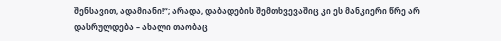შენსავით, ადამიანი!“; არადა, დაბადების შემთხვევაშიც კი ეს მანკიერი წრე არ დასრულდება – ახალი თაობაც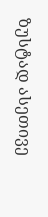ზუსტად ასეთივე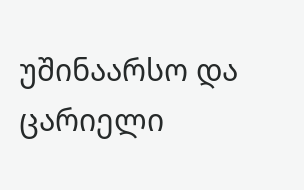უშინაარსო და ცარიელი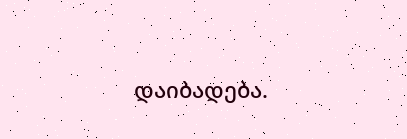დაიბადება.